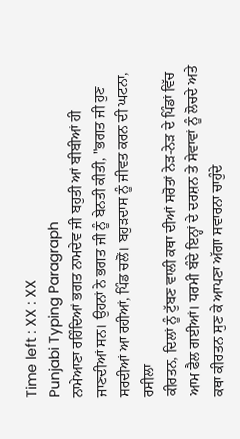Time left : XX : XX
Punjabi Typing Paragraph
ਨਾਮੇਆਣਾ ਰਹਿੰਦਿਆਂ ਭਗਤ ਨਾਮਦੇਵ ਜੀ ਬਹੁਤੀ ਆਂ ਬੀਬੀਆਂ ਹੀ ਜਾਣਦੀਆਂ ਸਨ। ਉਹਨਾਂ ਨੇ ਭਗਤ ਜੀ ਨੂੰ ਬੇਨਤੀ ਕੀਤੀ, "ਭਗਤ ਜੀ ਹੁਣ ਸਰਦੀਆਂ ਆ ਰਹੀਆਂ, ਪਿੰਡ ਚਲੋਂ। ਬਹੁੜਦਾਸ ਨੂੰ ਜੀਵਤ ਕਰਨ ਦੀ ਘਟਨਾ, ਰਸੀਲਾ
ਕੀਰਤਨ, ਦਿਲਾਂ ਨੂੰ ਟੁੱਬਣ ਵਾਲੀ ਕਥਾ ਦੀਆਂ ਸਰੋਤਾਂ ਨੇੜ-ਨੇੜ ਦੇ ਪਿੰਡਾਂ ਵਿੱਚ ਆਮ ਫੈਲ ਗਈਆਂ। ਧਰਮੀ ਬੰਦੇ ਇਨ੍ਹਾਂ ਦੇ ਦਰਸ਼ਨ ਤੇ ਸੇਵਾਵਾਂ ਨੂੰ ਲੋਚਦੇ ਅਤੇ ਕਥਾ ਕੀਰਤਨ ਸੁਣ ਕੇ ਆਪਣਾ ਅੱਗਾ ਸਵਾਰਨਾ ਚਾਹੁੰਦੇ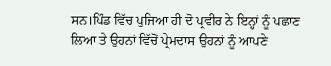ਸਨ।ਪਿੰਡ ਵਿੱਚ ਪੁਜਿਆ ਹੀ ਦੋ ਪ੍ਰਵੀਰ ਨੇ ਇਨ੍ਹਾਂ ਨੂੰ ਪਛਾਣ ਲਿਆ ਤੇ ਉਹਨਾਂ ਵਿੱਚੋਂ ਪ੍ਰੇਮਦਾਸ ਉਹਨਾਂ ਨੂੰ ਆਪਣੇ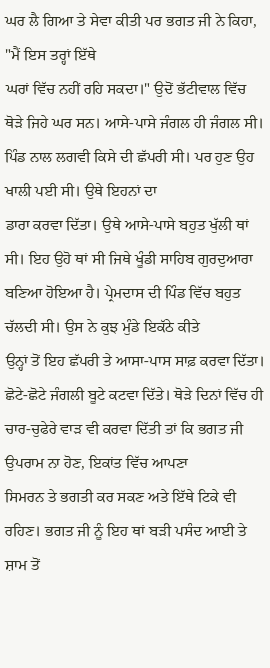ਘਰ ਲੈ ਗਿਆ ਤੇ ਸੇਵਾ ਕੀਤੀ ਪਰ ਭਗਤ ਜੀ ਨੇ ਕਿਹਾ, "ਮੈਂ ਇਸ ਤਰ੍ਹਾਂ ਇੱਥੇ
ਘਰਾਂ ਵਿੱਚ ਨਹੀਂ ਰਹਿ ਸਕਦਾ।" ਉਦੋਂ ਭੱਟੀਵਾਲ ਵਿੱਚ ਥੋੜੇ ਜਿਹੇ ਘਰ ਸਨ। ਆਸੇ-ਪਾਸੇ ਜੰਗਲ ਹੀ ਜੰਗਲ ਸੀ। ਪਿੰਡ ਨਾਲ ਲਗਵੀ ਕਿਸੇ ਦੀ ਛੱਪਰੀ ਸੀ। ਪਰ ਹੁਣ ਉਹ ਖਾਲੀ ਪਈ ਸੀ। ਉਥੇ ਇਹਨਾਂ ਦਾ
ਡਾਰਾ ਕਰਵਾ ਦਿੱਤਾ। ਉਥੇ ਆਸੇ-ਪਾਸੇ ਬਹੁਤ ਖੁੱਲੀ ਥਾਂ ਸੀ। ਇਹ ਉਹੋ ਥਾਂ ਸੀ ਜਿਥੇ ਖੂੰਡੀ ਸਾਹਿਬ ਗੁਰਦੁਆਰਾ ਬਣਿਆ ਹੋਇਆ ਹੈ। ਪ੍ਰੇਮਦਾਸ ਦੀ ਪਿੰਡ ਵਿੱਚ ਬਹੁਤ ਚੱਲਦੀ ਸੀ। ਉਸ ਨੇ ਕੁਝ ਮੁੰਡੇ ਇਕੱਠੇ ਕੀਤੇ
ਉਨ੍ਹਾਂ ਤੋਂ ਇਹ ਛੱਪਰੀ ਤੇ ਆਸਾ-ਪਾਸ ਸਾਫ਼ ਕਰਵਾ ਦਿੱਤਾ। ਛੋਟੇ-ਛੋਟੇ ਜੰਗਲੀ ਬੂਟੇ ਕਟਵਾ ਦਿੱਤੇ। ਥੋੜੇ ਦਿਨਾਂ ਵਿੱਚ ਹੀ ਚਾਰ-ਚੁਫੇਰੇ ਵਾੜ ਵੀ ਕਰਵਾ ਦਿੱਤੀ ਤਾਂ ਕਿ ਭਗਤ ਜੀ ਉਪਰਾਮ ਨਾ ਹੋਣ, ਇਕਾਂਤ ਵਿੱਚ ਆਪਣਾ
ਸਿਮਰਨ ਤੇ ਭਗਤੀ ਕਰ ਸਕਣ ਅਤੇ ਇੱਥੇ ਟਿਕੇ ਵੀ ਰਹਿਣ। ਭਗਤ ਜੀ ਨੂੰ ਇਹ ਥਾਂ ਬੜੀ ਪਸੰਦ ਆਈ ਤੇ ਸ਼ਾਮ ਤੋਂ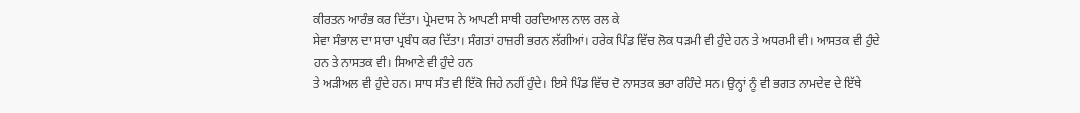ਕੀਰਤਨ ਆਰੰਭ ਕਰ ਦਿੱਤਾ। ਪ੍ਰੇਮਦਾਸ ਨੇ ਆਪਣੀ ਸਾਥੀ ਹਰਦਿਆਲ ਨਾਲ ਰਲ ਕੇ
ਸੇਵਾ ਸੰਭਾਲ ਦਾ ਸਾਰਾ ਪ੍ਰਬੰਧ ਕਰ ਦਿੱਤਾ। ਸੰਗਤਾਂ ਹਾਜ਼ਰੀ ਭਰਨ ਲੱਗੀਆਂ। ਹਰੇਕ ਪਿੰਡ ਵਿੱਚ ਲੋਕ ਧੜਮੀ ਵੀ ਹੁੰਦੇ ਹਨ ਤੇ ਅਧਰਮੀ ਵੀ। ਆਸਤਕ ਵੀ ਹੁੰਦੇ ਹਨ ਤੇ ਨਾਸਤਕ ਵੀ। ਸਿਆਣੇ ਵੀ ਹੁੰਦੇ ਹਨ
ਤੇ ਅੜੀਅਲ ਵੀ ਹੁੰਦੇ ਹਨ। ਸਾਧ ਸੰਤ ਵੀ ਇੱਕੋ ਜਿਹੇ ਨਹੀਂ ਹੁੰਦੇ। ਇਸੇ ਪਿੰਡ ਵਿੱਚ ਦੋ ਨਾਸਤਕ ਭਰਾ ਰਹਿੰਦੇ ਸਨ। ਉਨ੍ਹਾਂ ਨੂੰ ਵੀ ਭਗਤ ਨਾਮਦੇਵ ਦੇ ਇੱਥੇ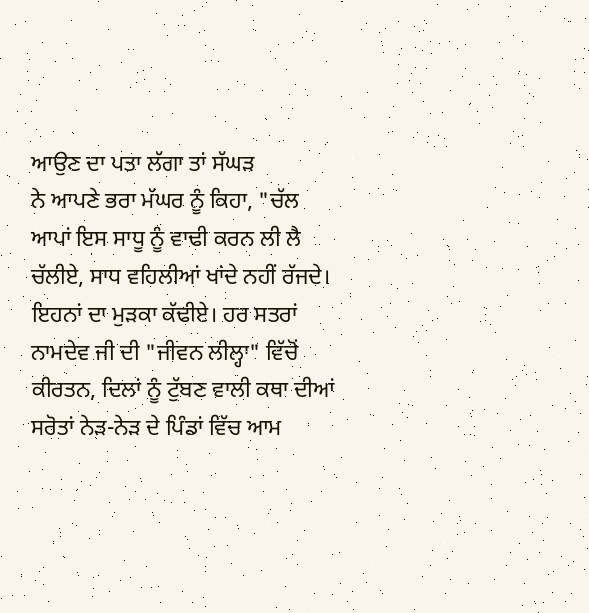ਆਉਣ ਦਾ ਪਤਾ ਲੱਗਾ ਤਾਂ ਸੱਘੜ
ਨੇ ਆਪਣੇ ਭਰਾ ਮੱਘਰ ਨੂੰ ਕਿਹਾ, "ਚੱਲ ਆਪਾਂ ਇਸ ਸਾਧੂ ਨੂੰ ਵਾਢੀ ਕਰਨ ਲੀ ਲੈ ਚੱਲੀਏ, ਸਾਧ ਵਹਿਲੀਆਂ ਖਾਂਦੇ ਨਹੀਂ ਰੱਜਦੇ। ਇਹਨਾਂ ਦਾ ਮੁੜਕਾ ਕੱਢੀਏ। ਹਰ ਸਤਰਾਂ ਨਾਮਦੇਵ ਜੀ ਦੀ "ਜੀਵਨ ਲੀਲ੍ਹਾ" ਵਿੱਚੋਂ
ਕੀਰਤਨ, ਦਿਲਾਂ ਨੂੰ ਟੁੱਬਣ ਵਾਲੀ ਕਥਾ ਦੀਆਂ ਸਰੋਤਾਂ ਨੇੜ-ਨੇੜ ਦੇ ਪਿੰਡਾਂ ਵਿੱਚ ਆਮ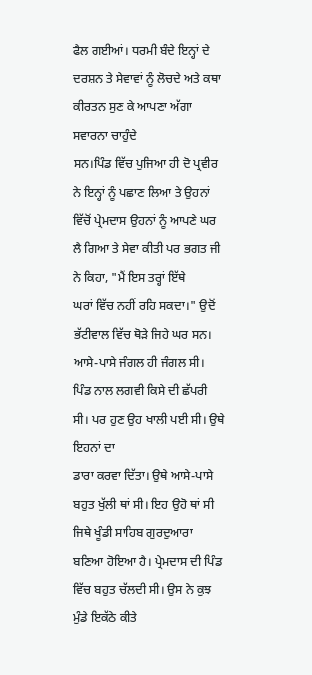ਫੈਲ ਗਈਆਂ। ਧਰਮੀ ਬੰਦੇ ਇਨ੍ਹਾਂ ਦੇ ਦਰਸ਼ਨ ਤੇ ਸੇਵਾਵਾਂ ਨੂੰ ਲੋਚਦੇ ਅਤੇ ਕਥਾ ਕੀਰਤਨ ਸੁਣ ਕੇ ਆਪਣਾ ਅੱਗਾ ਸਵਾਰਨਾ ਚਾਹੁੰਦੇ
ਸਨ।ਪਿੰਡ ਵਿੱਚ ਪੁਜਿਆ ਹੀ ਦੋ ਪ੍ਰਵੀਰ ਨੇ ਇਨ੍ਹਾਂ ਨੂੰ ਪਛਾਣ ਲਿਆ ਤੇ ਉਹਨਾਂ ਵਿੱਚੋਂ ਪ੍ਰੇਮਦਾਸ ਉਹਨਾਂ ਨੂੰ ਆਪਣੇ ਘਰ ਲੈ ਗਿਆ ਤੇ ਸੇਵਾ ਕੀਤੀ ਪਰ ਭਗਤ ਜੀ ਨੇ ਕਿਹਾ, "ਮੈਂ ਇਸ ਤਰ੍ਹਾਂ ਇੱਥੇ
ਘਰਾਂ ਵਿੱਚ ਨਹੀਂ ਰਹਿ ਸਕਦਾ।" ਉਦੋਂ ਭੱਟੀਵਾਲ ਵਿੱਚ ਥੋੜੇ ਜਿਹੇ ਘਰ ਸਨ। ਆਸੇ-ਪਾਸੇ ਜੰਗਲ ਹੀ ਜੰਗਲ ਸੀ। ਪਿੰਡ ਨਾਲ ਲਗਵੀ ਕਿਸੇ ਦੀ ਛੱਪਰੀ ਸੀ। ਪਰ ਹੁਣ ਉਹ ਖਾਲੀ ਪਈ ਸੀ। ਉਥੇ ਇਹਨਾਂ ਦਾ
ਡਾਰਾ ਕਰਵਾ ਦਿੱਤਾ। ਉਥੇ ਆਸੇ-ਪਾਸੇ ਬਹੁਤ ਖੁੱਲੀ ਥਾਂ ਸੀ। ਇਹ ਉਹੋ ਥਾਂ ਸੀ ਜਿਥੇ ਖੂੰਡੀ ਸਾਹਿਬ ਗੁਰਦੁਆਰਾ ਬਣਿਆ ਹੋਇਆ ਹੈ। ਪ੍ਰੇਮਦਾਸ ਦੀ ਪਿੰਡ ਵਿੱਚ ਬਹੁਤ ਚੱਲਦੀ ਸੀ। ਉਸ ਨੇ ਕੁਝ ਮੁੰਡੇ ਇਕੱਠੇ ਕੀਤੇ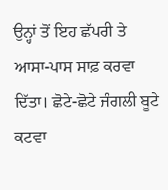ਉਨ੍ਹਾਂ ਤੋਂ ਇਹ ਛੱਪਰੀ ਤੇ ਆਸਾ-ਪਾਸ ਸਾਫ਼ ਕਰਵਾ ਦਿੱਤਾ। ਛੋਟੇ-ਛੋਟੇ ਜੰਗਲੀ ਬੂਟੇ ਕਟਵਾ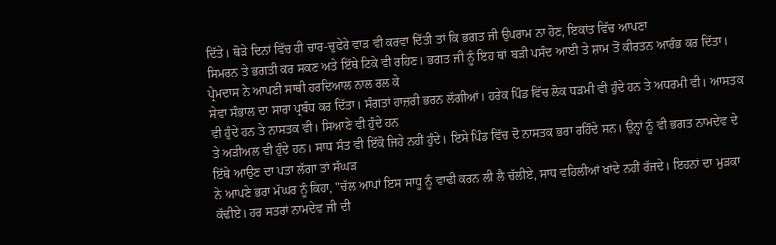ਦਿੱਤੇ। ਥੋੜੇ ਦਿਨਾਂ ਵਿੱਚ ਹੀ ਚਾਰ-ਚੁਫੇਰੇ ਵਾੜ ਵੀ ਕਰਵਾ ਦਿੱਤੀ ਤਾਂ ਕਿ ਭਗਤ ਜੀ ਉਪਰਾਮ ਨਾ ਹੋਣ, ਇਕਾਂਤ ਵਿੱਚ ਆਪਣਾ
ਸਿਮਰਨ ਤੇ ਭਗਤੀ ਕਰ ਸਕਣ ਅਤੇ ਇੱਥੇ ਟਿਕੇ ਵੀ ਰਹਿਣ। ਭਗਤ ਜੀ ਨੂੰ ਇਹ ਥਾਂ ਬੜੀ ਪਸੰਦ ਆਈ ਤੇ ਸ਼ਾਮ ਤੋਂ ਕੀਰਤਨ ਆਰੰਭ ਕਰ ਦਿੱਤਾ। ਪ੍ਰੇਮਦਾਸ ਨੇ ਆਪਣੀ ਸਾਥੀ ਹਰਦਿਆਲ ਨਾਲ ਰਲ ਕੇ
ਸੇਵਾ ਸੰਭਾਲ ਦਾ ਸਾਰਾ ਪ੍ਰਬੰਧ ਕਰ ਦਿੱਤਾ। ਸੰਗਤਾਂ ਹਾਜ਼ਰੀ ਭਰਨ ਲੱਗੀਆਂ। ਹਰੇਕ ਪਿੰਡ ਵਿੱਚ ਲੋਕ ਧੜਮੀ ਵੀ ਹੁੰਦੇ ਹਨ ਤੇ ਅਧਰਮੀ ਵੀ। ਆਸਤਕ ਵੀ ਹੁੰਦੇ ਹਨ ਤੇ ਨਾਸਤਕ ਵੀ। ਸਿਆਣੇ ਵੀ ਹੁੰਦੇ ਹਨ
ਤੇ ਅੜੀਅਲ ਵੀ ਹੁੰਦੇ ਹਨ। ਸਾਧ ਸੰਤ ਵੀ ਇੱਕੋ ਜਿਹੇ ਨਹੀਂ ਹੁੰਦੇ। ਇਸੇ ਪਿੰਡ ਵਿੱਚ ਦੋ ਨਾਸਤਕ ਭਰਾ ਰਹਿੰਦੇ ਸਨ। ਉਨ੍ਹਾਂ ਨੂੰ ਵੀ ਭਗਤ ਨਾਮਦੇਵ ਦੇ ਇੱਥੇ ਆਉਣ ਦਾ ਪਤਾ ਲੱਗਾ ਤਾਂ ਸੱਘੜ
ਨੇ ਆਪਣੇ ਭਰਾ ਮੱਘਰ ਨੂੰ ਕਿਹਾ, "ਚੱਲ ਆਪਾਂ ਇਸ ਸਾਧੂ ਨੂੰ ਵਾਢੀ ਕਰਨ ਲੀ ਲੈ ਚੱਲੀਏ, ਸਾਧ ਵਹਿਲੀਆਂ ਖਾਂਦੇ ਨਹੀਂ ਰੱਜਦੇ। ਇਹਨਾਂ ਦਾ ਮੁੜਕਾ ਕੱਢੀਏ। ਹਰ ਸਤਰਾਂ ਨਾਮਦੇਵ ਜੀ ਦੀ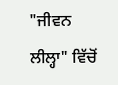"ਜੀਵਨ ਲੀਲ੍ਹਾ" ਵਿੱਚੋਂ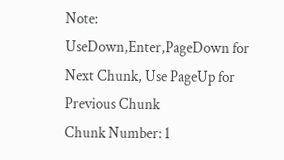Note: UseDown,Enter,PageDown for Next Chunk, Use PageUp for Previous Chunk
Chunk Number: 1